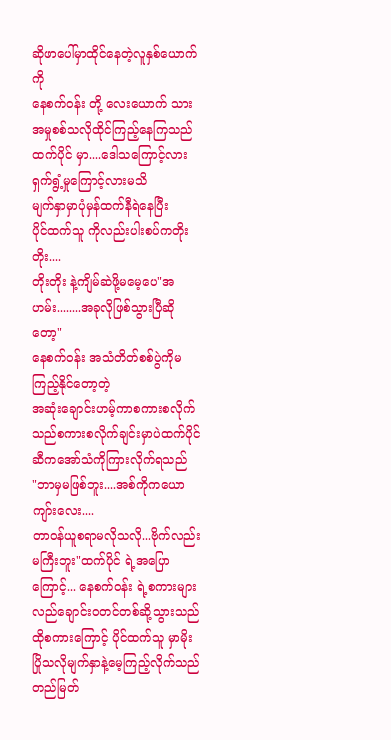ဆိုဖာပေါ်မှာထိုင်နေတဲ့လူနှစ်ယောက်ကို
နေစက်ဝန်း တို့ လေးယောက် သား
အမှုစစ်သလိုထိုင်ကြည့်နေကြသည်ထက်ပိုင် မှာ....ဒေါသကြောင့်လားရှက်ရွံ့မှုကြောင့်လားမသိ
မျက်နှာမှာပုံမှန်ထက်နီရဲနေပြီး
ပိုင်ထက်သူ ကိုလည်းပါးစပ်ကတိုးတိုး....
တိုးတိုး နဲ့ကျိမ်ဆဲဖို့မမေ့ပေ"အဟမ်း........အခုလိုဖြစ်သွားပြီဆိုတော့"
နေစက်ဝန်း အသံတိတ်စစ်ပွဲကိုမကြည့်နိုင်တော့တဲ့
အဆုံးချောင်းဟမ့်ကာစကားစလိုက်သည်စကားစလိုက်ချင်းမှာပဲထက်ပိုင်ဆီကအော်သံကိုကြားလိုက်ရသည်
"ဘာမှမဖြစ်ဘူး....အစ်ကိုကယောကျာ်းလေး....
တာဝန်ယူစရာမလိုသလို...ဗိုက်လည်းမကြီးဘူး"ထက်ပိုင် ရဲ့အပြောကြောင့်... နေစက်ဝန်း ရဲ့စကားများလည်ချောင်းဝတင်တစ်ဆို့သွားသည်
ထိုစကားကြောင့် ပိုင်ထက်သူ မှာမိုးပြိုသလိုမျက်နှာနဲ့မေ့ကြည့်လိုက်သည်
တည်မြတ်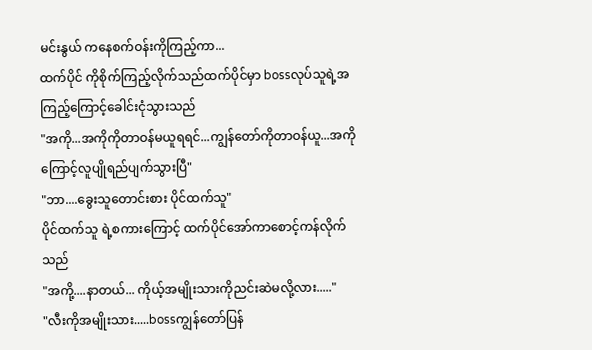မင်းနွယ် ကနေစက်ဝန်းကိုကြည့်ကာ...
ထက်ပိုင် ကိုစိုက်ကြည့်လိုက်သည်ထက်ပိုင်မှာ bossလုပ်သူရဲ့အကြည့်ကြောင့်ခေါင်းငုံသွားသည်
"အကို...အကိုကိုတာဝန်မယူရရင်...ကျွန်တော်ကိုတာဝန်ယူ...အကိုကြောင့်လူပျိုရည်ပျက်သွားပြီ"
"ဘာ....ခွေးသူတောင်းစား ပိုင်ထက်သူ"
ပိုင်ထက်သူ ရဲ့စကားကြောင့် ထက်ပိုင်အော်ကာစောင့်ကန်လိုက်သည်
"အကို့....နာတယ်... ကိုယ့်အမျိုးသားကိုညင်းဆဲမလို့လား....."
"လီးကိုအမျိုးသား.....bossကျွန်တော်ပြန်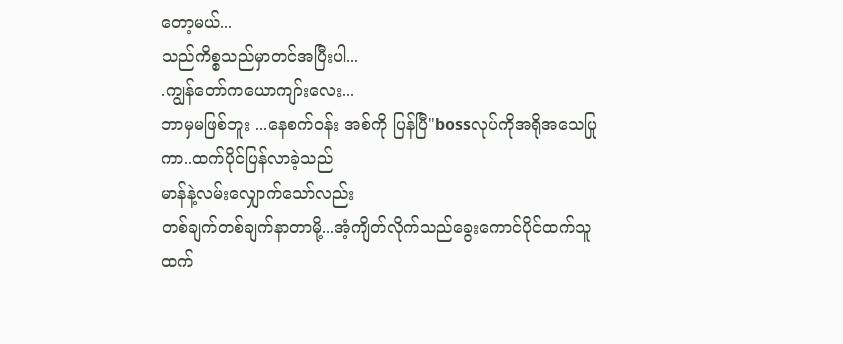တော့မယ်...
သည်ကိစ္စသည်မှာတင်အပြီးပါ...
.ကျွန်တော်ကယောကျာ်းလေး...
ဘာမှမဖြစ်ဘူး ...နေစက်ဝန်း အစ်ကို ပြန်ပြီ"bossလုပ်ကိုအရိုအသေပြုကာ..ထက်ပိုင်ပြန်လာခဲ့သည်
မာန်နဲ့လမ်းလျှောက်သော်လည်း
တစ်ချက်တစ်ချက်နာတာမို့...အံ့ကျိတ်လိုက်သည်ခွေးကောင်ပိုင်ထက်သူ
ထက်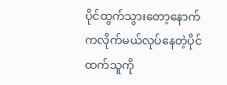ပိုင်ထွက်သွားတော့နောက်ကလိုက်မယ်လုပ်နေတဲ့ပိုင်ထက်သူကို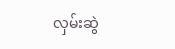လှမ်းဆွဲ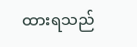ထားရသည်